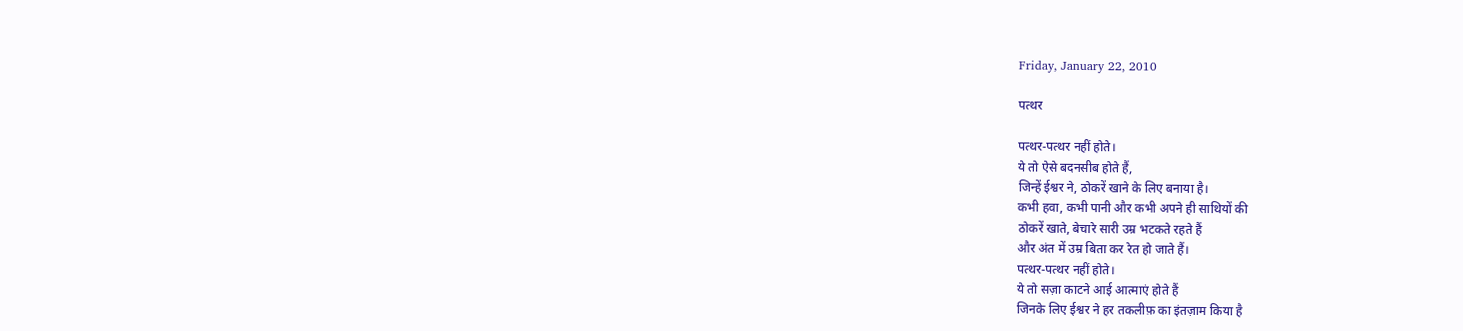Friday, January 22, 2010

पत्थर

पत्थर-पत्थर नहीं होते।
ये तो ऐसे बदनसीब होते हैं,
जिन्हें ईश्वर ने, ठोकरें खाने के लिए बनाया है।
कभी हवा, कभी पानी और कभी अपने ही साथियों की
ठोकरें खाते, बेचारे सारी उम्र भटकते रहते हैं
और अंत में उम्र बिता कर रेत हो जाते हैं।
पत्थर-पत्थर नहीं होते।
ये तो सज़ा काटने आई आत्माएं होते हैं
जिनके लिए ईश्वर ने हर तकलीफ़ का इंतज़ाम किया है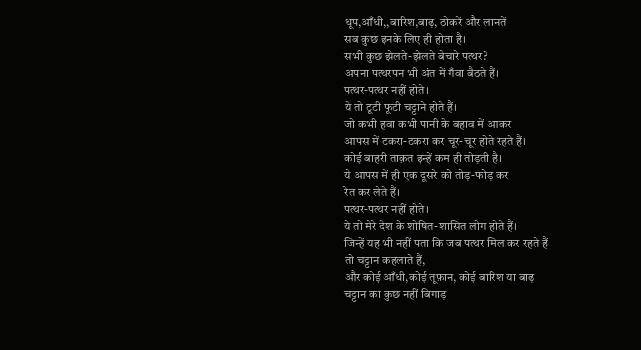धूप,आँधी,,बारिश,बाढ़, ठोकरें और लानतें
सब कुछ इनके लिए ही होता है।
सभी कुछ झेलते-झेलते बेचारे पत्थर?
अपना पत्थरपन भी अंत में गँवा बैठते हैं।
पत्थर-पत्थर नहीं होते।
ये तो टूटी फूटी चट्टाने होते हैं।
जो कभी हवा कभी पानी के बहाव में आकर
आपस में टकरा-टकरा कर चूर-चूर होते रहते हैं।
कोई बाहरी ताक़त इन्हें कम ही तोड़ती है।
ये आपस में ही एक दूसरे को तोड़-फोड़ कर
रेत कर लेते हैं।
पत्थर-पत्थर नहीं होते।
ये तो मेरे देश के शोषित-शासित लोग होते हैं।
जिन्हें यह भी नहीं पता कि जब पत्थर मिल कर रहते हैं
तो चट्टान कहलाते हैं,
और कोई आँधी,कोई तूफ़ान, कोई बारिश या बाढ़
चट्टान का कुछ नहीं बिगाड़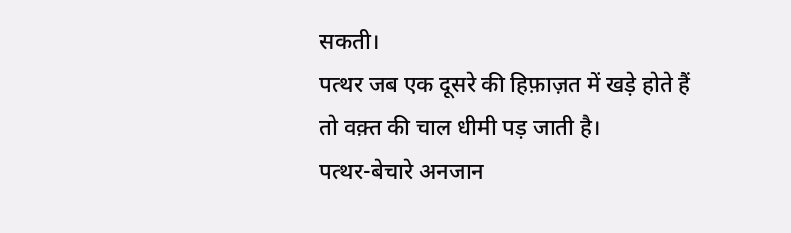सकती।
पत्थर जब एक दूसरे की हिफ़ाज़त में खड़े होते हैं
तो वक़्त की चाल धीमी पड़ जाती है।
पत्थर-बेचारे अनजान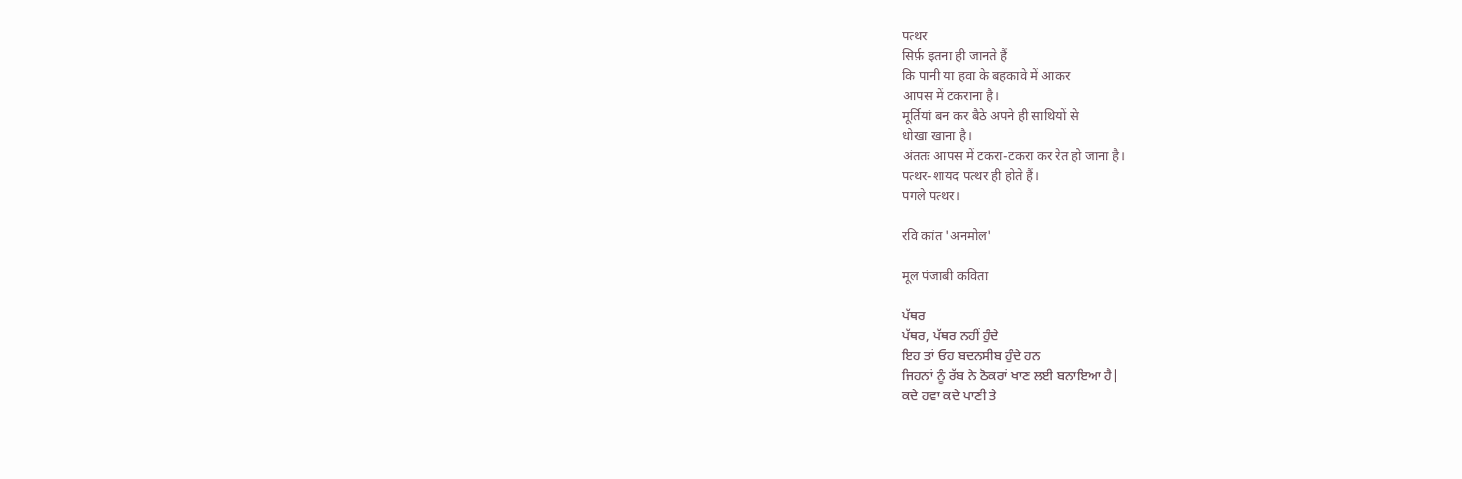पत्थर
सिर्फ़ इतना ही जानते हैं
कि पानी या हवा के बहकावे में आकर
आपस में टकराना है।
मूर्तियां बन कर बैठे अपने ही साथियों से
धोखा खाना है।
अंततः आपस में टकरा-टकरा कर रेत हो जाना है।
पत्थर-शायद पत्थर ही होते हैं।
पगले पत्थर।

रवि कांत 'अनमोल'

मूल पंजाबी कविता

ਪੱਥਰ
ਪੱਥਰ, ਪੱਥਰ ਨਹੀਂ ਹੁੰਦੇ
ਇਹ ਤਾਂ ਓਹ ਬਦਨਸੀਬ ਹੁੰਦੇ ਹਨ
ਜਿਹਨਾਂ ਨੂੰ ਰੱਬ ਨੇ ਠੋਕਰਾਂ ਖਾਣ ਲਈ ਬਨਾਇਆ ਹੈ|
ਕਦੇ ਹਵਾ ਕਦੇ ਪਾਣੀ ਤੇ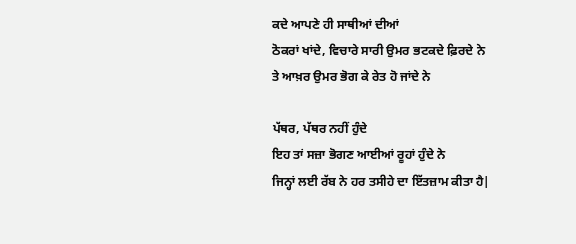ਕਦੇ ਆਪਣੇ ਹੀ ਸਾਥੀਆਂ ਦੀਆਂ
ਠੋਕਰਾਂ ਖਾਂਦੇ, ਵਿਚਾਰੇ ਸਾਰੀ ਉਮਰ ਭਟਕਦੇ ਫ਼ਿਰਦੇ ਨੇ
ਤੇ ਆਖ਼ਰ ਉਮਰ ਭੋਗ ਕੇ ਰੇਤ ਹੋ ਜਾਂਦੇ ਨੇ

ਪੱਥਰ, ਪੱਥਰ ਨਹੀਂ ਹੁੰਦੇ
ਇਹ ਤਾਂ ਸਜ਼ਾ ਭੋਗਣ ਆਈਆਂ ਰੂਹਾਂ ਹੁੰਦੇ ਨੇ
ਜਿਨ੍ਹਾਂ ਲਈ ਰੱਬ ਨੇ ਹਰ ਤਸੀਹੇ ਦਾ ਇੱਤਜ਼ਾਮ ਕੀਤਾ ਹੈ|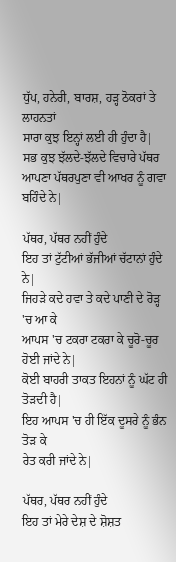ਧੁੱਪ, ਹਨੇਰੀ, ਬਾਰਸ਼, ਹੜ੍ਹ ਠੋਕਰਾਂ ਤੇ ਲਾਹਨਤਾਂ
ਸਾਰਾ ਕੁਝ ਇਨ੍ਹਾਂ ਲਈ ਹੀ ਹੁੰਦਾ ਹੈ|
ਸਭ ਕੁਝ ਝੱਲਦੇ-ਝੱਲਦੇ ਵਿਚਾਰੇ ਪੱਥਰ
ਆਪਣਾ ਪੱਥਰਪੁਣਾ ਵੀ ਆਖਰ ਨੂੰ ਗਵਾ ਬਹਿੰਦੇ ਨੇ|

ਪੱਥਰ, ਪੱਥਰ ਨਹੀਂ ਹੁੰਦੇ
ਇਹ ਤਾਂ ਟੁੱਟੀਆਂ ਭੱਜੀਆਂ ਚੱਟਾਨਾਂ ਹੁੰਦੇ ਨੇ|
ਜਿਹੜੇ ਕਦੇ ਹਵਾ ਤੇ ਕਦੇ ਪਾਣੀ ਦੇ ਰੋੜ੍ਹ 'ਚ ਆ ਕੇ
ਆਪਸ 'ਚ ਟਕਰਾ ਟਕਰਾ ਕੇ ਚੂਰੋ-ਚੂਰ ਹੋਈ ਜਾਂਦੇ ਨੇ|
ਕੋਈ ਬਾਹਰੀ ਤਾਕਤ ਇਹਨਾਂ ਨੂੰ ਘੱਟ ਹੀ ਤੋੜਦੀ ਹੈ|
ਇਹ ਆਪਸ 'ਚ ਹੀ ਇੱਕ ਦੂਸਰੇ ਨੂੰ ਭੰਨ ਤੋੜ ਕੇ
ਰੇਤ ਕਰੀ ਜਾਂਦੇ ਨੇ|

ਪੱਥਰ, ਪੱਥਰ ਨਹੀਂ ਹੁੰਦੇ
ਇਹ ਤਾਂ ਮੇਰੇ ਦੇਸ਼ ਦੇ ਸ਼ੋਸ਼ਤ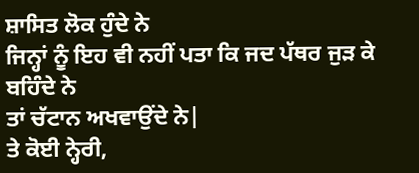ਸ਼ਾਸਿਤ ਲੋਕ ਹੁੰਦੇ ਨੇ
ਜਿਨ੍ਹਾਂ ਨੂੰ ਇਹ ਵੀ ਨਹੀਂ ਪਤਾ ਕਿ ਜਦ ਪੱਥਰ ਜੁੜ ਕੇ ਬਹਿੰਦੇ ਨੇ
ਤਾਂ ਚੱਟਾਨ ਅਖਵਾਉਂਦੇ ਨੇ|
ਤੇ ਕੋਈ ਨ੍ਹੇਰੀ,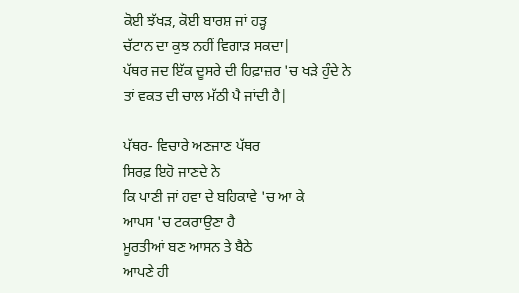ਕੋਈ ਝੱਖੜ, ਕੋਈ ਬਾਰਸ਼ ਜਾਂ ਹੜ੍ਹ
ਚੱਟਾਨ ਦਾ ਕੁਝ ਨਹੀਂ ਵਿਗਾੜ ਸਕਦਾ|
ਪੱਥਰ ਜਦ ਇੱਕ ਦੂਸਰੇ ਦੀ ਹਿਫ਼ਾਜ਼ਰ 'ਚ ਖੜੇ ਹੁੰਦੇ ਨੇ
ਤਾਂ ਵਕਤ ਦੀ ਚਾਲ ਮੱਠੀ ਪੈ ਜਾਂਦੀ ਹੈ|

ਪੱਥਰ- ਵਿਚਾਰੇ ਅਣਜਾਣ ਪੱਥਰ
ਸਿਰਫ਼ ਇਹੋ ਜਾਣਦੇ ਨੇ
ਕਿ ਪਾਣੀ ਜਾਂ ਹਵਾ ਦੇ ਬਹਿਕਾਵੇ 'ਚ ਆ ਕੇ
ਆਪਸ 'ਚ ਟਕਰਾਉਣਾ ਹੈ
ਮੂਰਤੀਆਂ ਬਣ ਆਸਨ ਤੇ ਬੈਠੇ
ਆਪਣੇ ਹੀ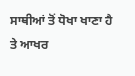ਸਾਥੀਆਂ ਤੋਂ ਧੋਖਾ ਖਾਣਾ ਹੈ
ਤੇ ਆਖਰ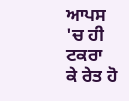ਆਪਸ 'ਚ ਹੀ ਟਕਰਾ ਕੇ ਰੇਤ ਹੋ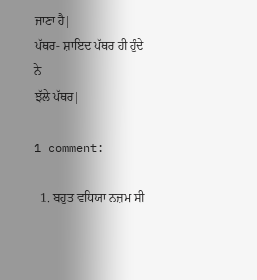ਜਾਣਾ ਹੈ|
ਪੱਥਰ- ਸ਼ਾਇਦ ਪੱਥਰ ਹੀ ਹੁੰਦੇ ਨੇ
ਝੱਲੇ ਪੱਥਰ|

1 comment:

  1. ਬਹੁਤ ਵਧਿਯਾ ਨਜ਼ਮ ਸੀ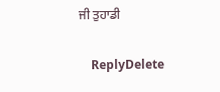ਜੀ ਤੁਹਾਡੀ

    ReplyDelete